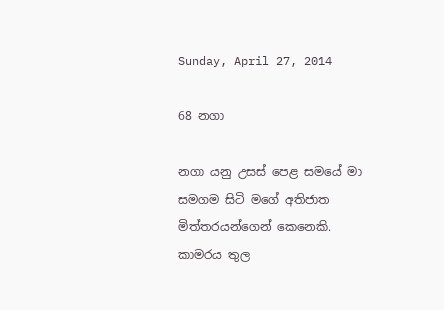Sunday, April 27, 2014

68 නගා

නගා යනු උසස් පෙළ සමයේ මා සමගම සිටි මගේ අතිජාත මිත්තරයන්ගෙන් කෙනෙකි. කාමරය තුල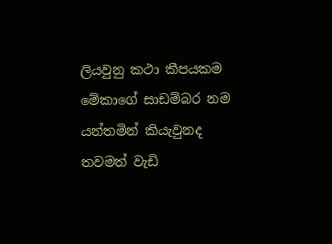ලියවුනු කථා කීපයකම මේකාගේ සාඩම්බර නම යන්තමින් කියැවුනද තවමත් වැඩි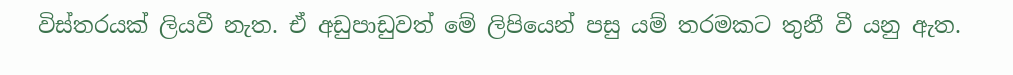විස්තරයක් ලියවී නැත. ඒ අඩුපාඩුවත් මේ ලිපියෙන් පසු යම් තරමකට තුනී වී යනු ඇත.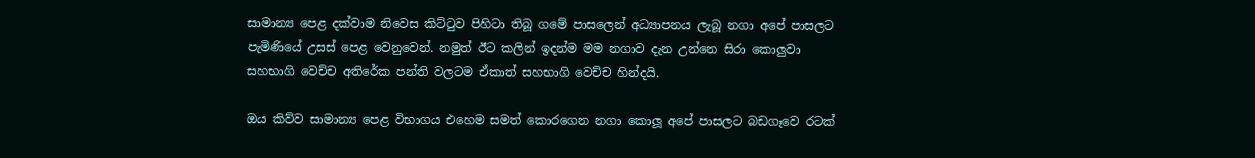සාමාන්‍ය පෙළ දක්වාම නිවෙස කිට්ටුව පිහිටා තිබූ ගමේ පාසලෙන් අධ්‍යාපනය ලැබූ නගා අපේ පාසලට පැමිණියේ උසස් පෙළ වෙනුවෙන්. නමුත් ඊට කලින් ඉදන්ම මම නගාව දැන උන්නෙ සිරා කොලුවා සහභාගි වෙච්ච අතිරේක පන්ති වලටම ඒකාත් සහභාගි වෙච්ච හින්දයි.

ඔය කිව්ව සාමාන්‍ය පෙළ විභාගය එහෙම සමත් කොරගෙන නගා කොලූ අපේ පාසලට බඩගෑවෙ රටක්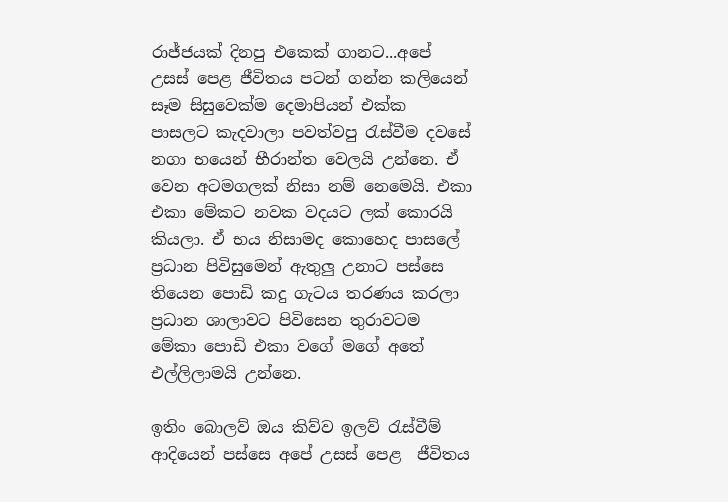රාජ්ජයක් දිනපු එකෙක් ගානට...අපේ උසස් පෙළ ජීවිතය පටන් ගන්න කලියෙන් සෑම සිසුවෙක්ම දෙමාපියන් එක්ක  පාසලට කැදවාලා පවත්වපු රැස්වීම දවසේ නගා භයෙන් භීරාන්ත වෙලයි උන්නෙ. ඒ වෙන අටමගලක් නිසා නම් නෙමෙයි. එකා එකා මේකට නවක වදයට ලක් කොරයි කියලා. ඒ භය නිසාමද කොහෙද පාසලේ ප්‍රධාන පිවිසුමෙන් ඇතුලු උනාට පස්සෙ තියෙන පොඩි කදු ගැටය තරණය කරලා ප්‍රධාන ශාලාවට පිවිසෙන තුරාවටම මේකා පොඩි එකා වගේ මගේ අතේ එල්ලිලාමයි උන්නෙ.

ඉතිං බොලව් ඔය කිව්ව ඉලව් රැස්වීම් ආදියෙන් පස්සෙ අපේ උසස් පෙළ  ජීවිතය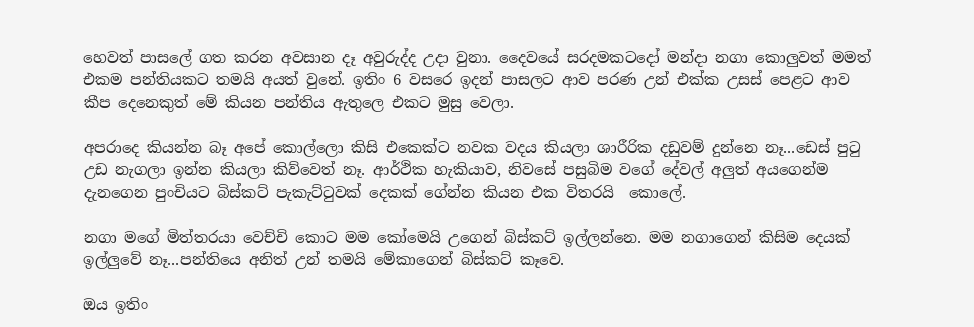හෙවත් පාසලේ ගත කරන අවසාන දෑ අවුරුද්ද උදා වුනා. දෛවයේ සරදමකටදෝ මන්දා නගා කොලුවත් මමත් එකම පන්තියකට තමයි අයත් වුනේ. ඉතිං 6 වසරෙ ඉදන් පාසලට ආව පරණ උන් එක්ක උසස් පෙළට ආව කීප දෙනෙකුත් මේ කියන පන්තිය ඇතුලෙ එකට මුසු වෙලා.

අපරාදෙ කියන්න බෑ අපේ කොල්ලො කිසි එකෙක්ට නවක වදය කියලා ශාරීරික දඩුවම් දුන්නෙ නෑ...ඩෙස් පුටු උඩ නැගලා ඉන්න කියලා කිව්වෙත් නෑ. ආර්ථික හැකියාව, නිවසේ පසුබිම වගේ දේවල් අලුත් අයගෙන්ම දැනගෙන පුංචියට බිස්කට් පැකැට්ටුවක් දෙකක් ගේන්න කියන එක විතරයි  කොලේ.

නගා මගේ මිත්තරයා වෙච්චි කොට මම කෝමෙයි උගෙන් බිස්කට් ඉල්ලන්නෙ. මම නගාගෙන් කිසිම දෙයක් ඉල්ලුවේ නෑ...පන්තියෙ අනිත් උන් තමයි මේකාගෙන් බිස්කට් කෑවෙ.

ඔය ඉතිං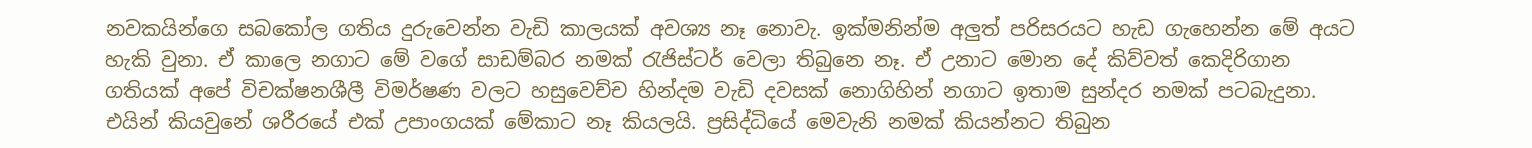නවකයින්ගෙ සබකෝල ගතිය දුරුවෙන්න වැඩි කාලයක් අවශ්‍ය නෑ නොවැ. ඉක්මනින්ම අලුත් පරිසරයට හැඩ ගැහෙන්න මේ අයට හැකි වුනා. ඒ කාලෙ නගාට මේ වගේ සාඩම්බර නමක් රැජිස්ටර් වෙලා තිබුනෙ නෑ. ඒ උනාට මොන දේ කිව්වත් කෙදිරිගාන ගතියක් අපේ විචක්ෂනශීලී විමර්ෂණ වලට හසුවෙච්ච හින්දම වැඩි දවසක් නොගිහින් නගාට ඉතාම සුන්දර නමක් පටබැදුනා. එයින් කියවුනේ ශරීරයේ එක් උපාංගයක් මේකාට නෑ කියලයි. ප්‍රසිද්ධියේ මෙවැනි නමක් කියන්නට තිබුන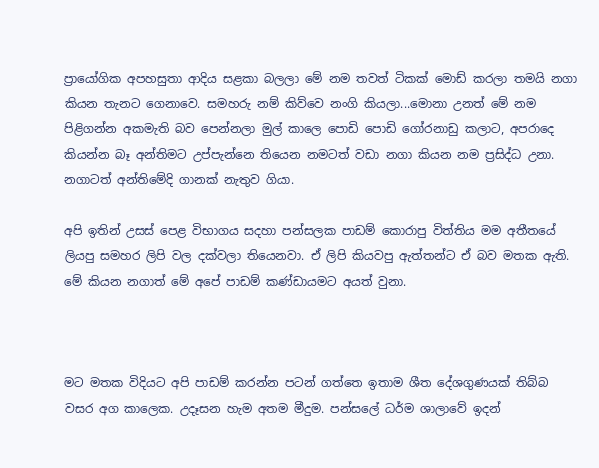ප්‍රායෝගික අපහසුතා ආදිය සළකා බලලා මේ නම තවත් ටිකක් මොඩ් කරලා තමයි නගා කියන තැනට ගෙනාවෙ. සමහරු නම් කිව්වෙ නංගි කියලා...මොනා උනත් මේ නම පිළිගන්න අකමැති බව පෙන්නලා මුල් කාලෙ පොඩි පොඩි ගෝරනාඩු කලාට, අපරාදෙ කියන්න බෑ අන්තිමට උප්පැන්නෙ තියෙන නමටත් වඩා නගා කියන නම ප්‍රසිද්ධ උනා. නගාටත් අන්තිමේදි ගානක් නැතුව ගියා.

අපි ඉතින් උසස් පෙළ විභාගය සදහා පන්සලක පාඩම් කොරාපු විත්තිය මම අතීතයේ ලියපු සමහර ලිපි වල දක්වලා තියෙනවා. ඒ ලිපි කියවපු ඇත්තන්ට ඒ බව මතක ඇති. මේ කියන නගාත් මේ අපේ පාඩම් කණ්ඩායමට අයත් වුනා.



මට මතක විදියට අපි පාඩම් කරන්න පටන් ගත්තෙ ඉතාම ශීත දේශගුණයක් තිබ්බ වසර අග කාලෙක. උදෑසන හැම අතම මීදුම. පන්සලේ ධර්ම ශාලාවේ ඉදන්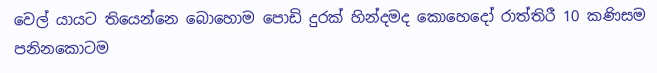වෙල් යායට තියෙන්නෙ බොහොම පොඩි දුරක් හින්දමද කොහෙදෝ රාත්තිරී 10 කණිසම පනිනකොටම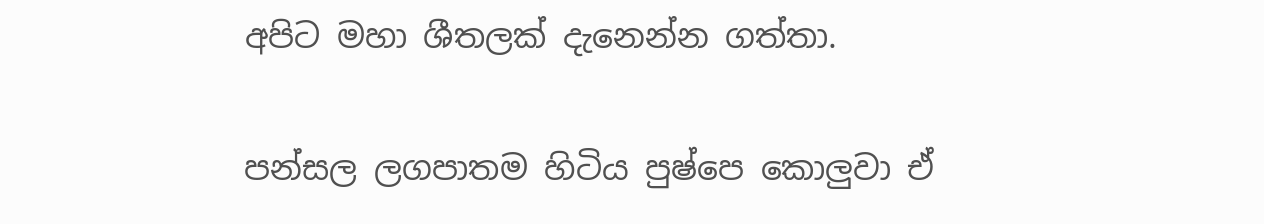අපිට මහා ශීතලක් දැනෙන්න ගත්තා.

පන්සල ලගපාතම හිටිය පුෂ්පෙ කොලුවා ඒ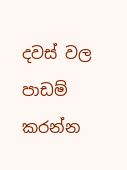දවස් වල පාඩම් කරන්න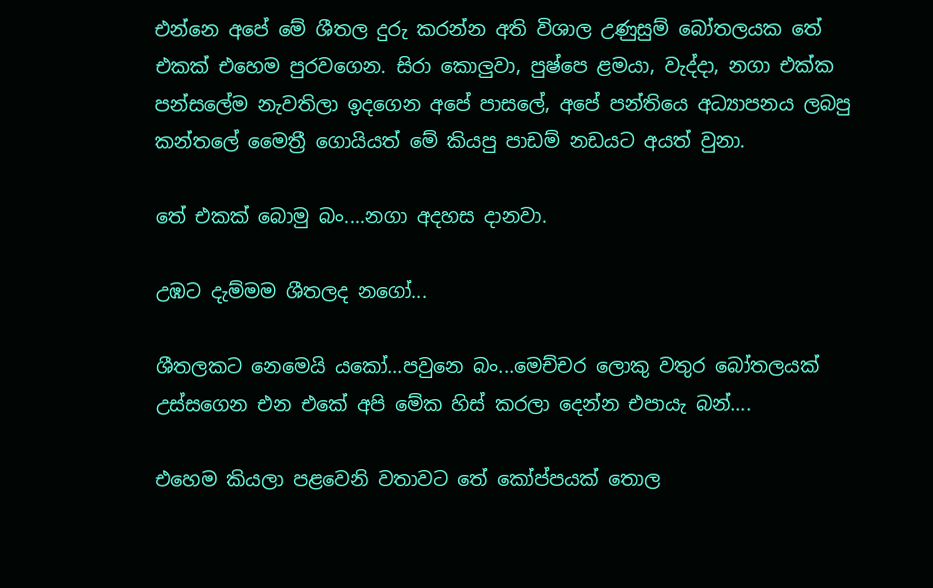එන්නෙ අපේ මේ ශීතල දුරු කරන්න අති විශාල උණුසුම් බෝතලයක තේ එකක් එහෙම පුරවගෙන. සිරා කොලුවා, පුෂ්පෙ ළමයා, වැද්දා, නගා එක්ක පන්සලේම නැවතිලා ඉදගෙන අපේ පාසලේ, අපේ පන්තියෙ අධ්‍යාපනය ලබපු කන්තලේ මෛත්‍රී ගොයියත් මේ කියපු පාඩම් නඩයට අයත් වුනා.

තේ එකක් බොමු බං....නගා අදහස දානවා.

උඹට දැම්මම ශීතලද නගෝ...

ශීතලකට නෙමෙයි යකෝ...පවුනෙ බං...මෙච්චර ලොකු වතුර බෝතලයක් උස්සගෙන එන එකේ අපි මේක හිස් කරලා දෙන්න එපායැ බන්....

එහෙම කියලා පළවෙනි වතාවට තේ කෝප්පයක් තොල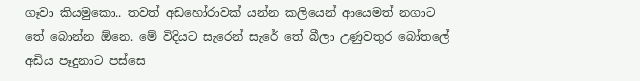ගෑවා කියමුකො.. තවත් අඩහෝරාවක් යන්න කලියෙන් ආයෙමත් නගාට තේ බොන්න ඕනෙ. මේ විදියට සැරෙන් සැරේ තේ බීලා උණුවතුර බෝතලේ අඩිය පෑදුනාට පස්සෙ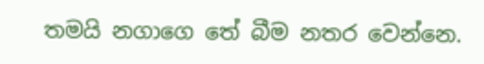තමයි නගාගෙ තේ බීම නතර වෙන්නෙ.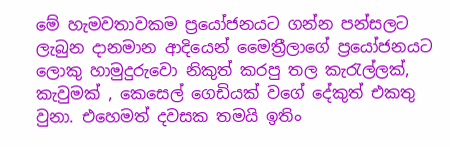මේ හැමවතාවකම ප්‍රයෝජනයට ගන්න පන්සලට ලැබුන දානමාන ආදියෙන් මෛත්‍රීලාගේ ප්‍රයෝජනයට ලොකු හාමුදුරුවො නිකුත් කරපු තල කැරැල්ලක්, කැවුමක් , කෙසෙල් ගෙඩියක් වගේ දේකුත් එකතු වුනා. එහෙමත් දවසක තමයි ඉතිං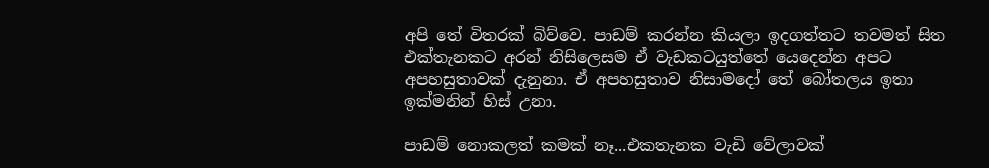අපි තේ විතරක් බිව්වෙ. පාඩම් කරන්න කියලා ඉදගත්තට තවමත් සිත එක්තැනකට අරන් නිසිලෙසම ඒ වැඩකටයුත්තේ යෙදෙන්න අපට අපහසුතාවක් දැනුනා. ඒ අපහසුතාව නිසාමදෝ තේ බෝතලය ඉතා ඉක්මනින් හිස් උනා.

පාඩම් නොකලත් කමක් නෑ...එකතැනක වැඩි වේලාවක්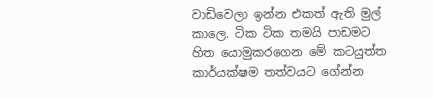වාඩිවෙලා ඉන්න එකත් ඇති මුල් කාලෙ. ටික ටික තමයි පාඩමට හිත යොමුකරගෙන මේ කටයුත්ත කාර්යක්ෂම තත්වයට ගේන්න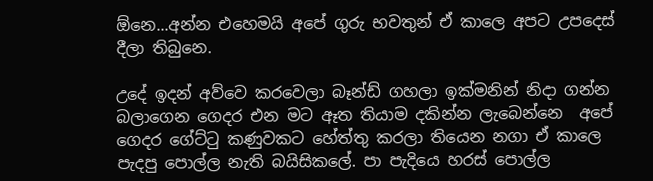ඕනෙ...අන්න එහෙමයි අපේ ගුරු භවතුන් ඒ කාලෙ අපට උපදෙස් දීලා තිබුනෙ.

උදේ ඉදන් අව්වෙ කරවෙලා බෑන්ඩ් ගහලා ඉක්මනින් නිදා ගන්න බලාගෙන ගෙදර එන මට ඈත තියාම දකින්න ලැබෙන්නෙ  අපේ ගෙදර ගේට්ටු කණුවකට හේත්තු කරලා තියෙන නගා ඒ කාලෙ පැදපු පොල්ල නැති බයිසිකලේ. පා පැදියෙ හරස් පොල්ල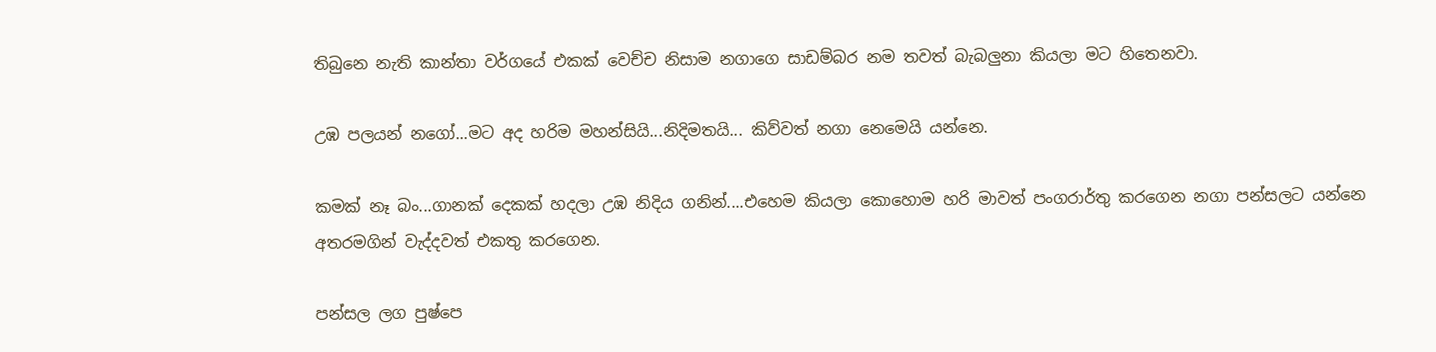තිබුනෙ නැති කාන්තා වර්ගයේ එකක් වෙච්ච නිසාම නගාගෙ සාඩම්බර නම තවත් බැබලුනා කියලා මට හිතෙනවා.

උඹ පලයන් නගෝ...මට අද හරිම මහන්සියි...නිදිමතයි... කිව්වත් නගා නෙමෙයි යන්නෙ.

කමක් නෑ බං...ගානක් දෙකක් හදලා උඹ නිදිය ගනින්....එහෙම කියලා කොහොම හරි මාවත් පංගරාර්තු කරගෙන නගා පන්සලට යන්නෙ අතරමගින් වැද්දවත් එකතු කරගෙන.

පන්සල ලග පුෂ්පෙ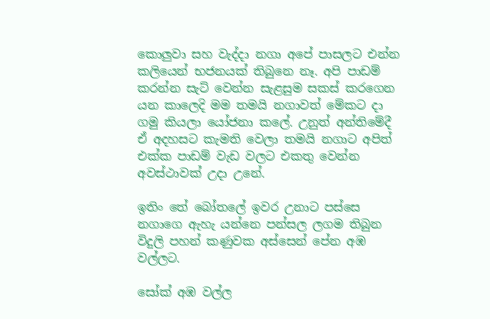කොලුවා සහ වැද්දා නගා අපේ පාසලට එන්න කලියෙන් භජනයක් තිබුනෙ නෑ. අපි පාඩම් කරන්න සැට් වෙන්න සැළසුම සකස් කරගෙන යන කාලෙදි මම තමයි නගාවත් මේකට දා ගමු කියලා යෝජනා කලේ. උනුත් අන්තිමේදී ඒ අදහසට කැමති වෙලා තමයි නගාට අපිත් එක්ක පාඩම් වැඩ වලට එකතු වෙන්න අවස්ථාවක් උදා උනේ.

ඉතිං තේ බෝතලේ ඉවර උනාට පස්සෙ නගාගෙ ඇහැ යන්නෙ පන්සල ලගම තිබුන විදුලි පහන් කණුවක අස්සෙන් පේන අඹ වල්ලට.

සෝක් අඹ වල්ල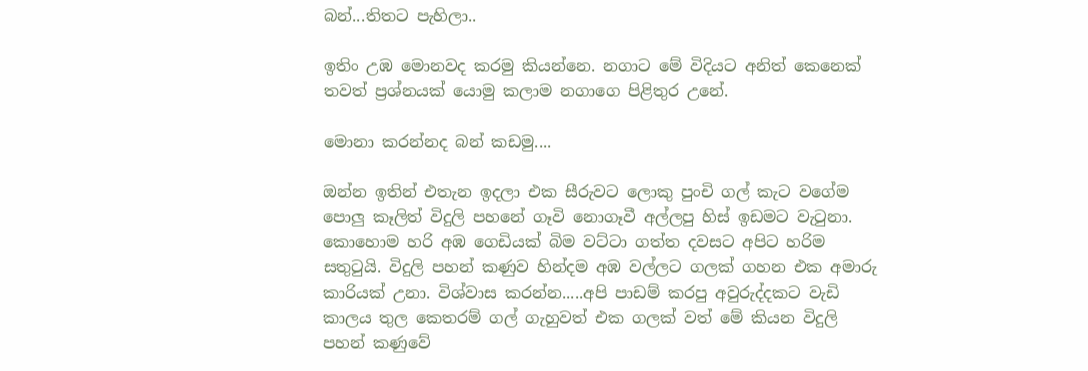බන්...තිතට පැහිලා..

ඉතිං උඹ මොනවද කරමු කියන්නෙ. නගාට මේ විදියට අනිත් කෙනෙක් තවත් ප්‍රශ්නයක් යොමු කලාම නගාගෙ පිළිතුර උනේ.

මොනා කරන්නද බන් කඩමු....

ඔන්න ඉතින් එතැන ඉදලා එක සීරුවට ලොකු පුංචි ගල් කැට වගේම පොලු කෑලිත් විදුලි පහනේ ගෑවි නොගෑවී අල්ලපු හිස් ඉඩමට වැටුනා. කොහොම හරි අඹ ගෙඩියක් බිම වට්ටා ගත්ත දවසට අපිට හරිම සතුටුයි. විදුලි පහන් කණුව හින්දම අඹ වල්ලට ගලක් ගහන එක අමාරු කාරියක් උනා. විශ්වාස කරන්න.....අපි පාඩම් කරපු අවුරුද්දකට වැඩි කාලය තුල කෙතරම් ගල් ගැහුවත් එක ගලක් වත් මේ කියන විදුලි පහන් කණුවේ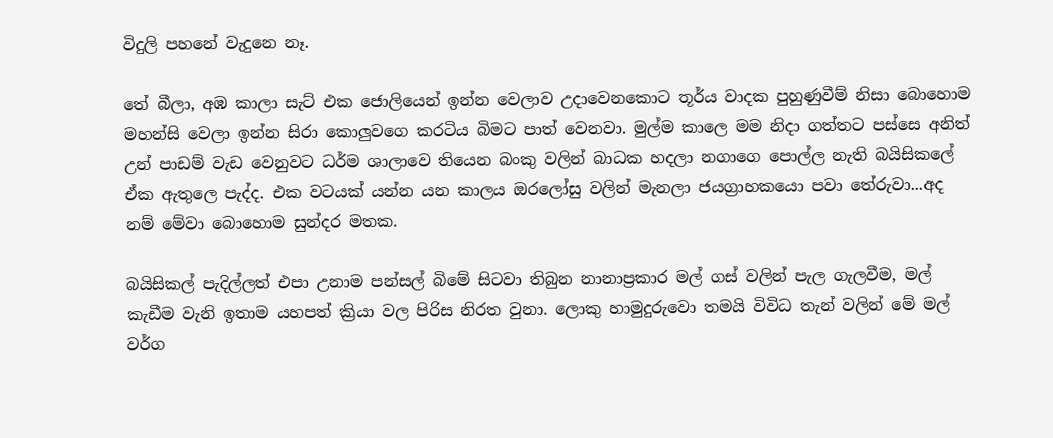විදුලි පහනේ වැදුනෙ නෑ.

තේ බීලා, අඹ කාලා සැට් එක ජොලියෙන් ඉන්න වෙලාව උදාවෙනකොට තූර්ය වාදක පුහුණුවීම් නිසා බොහොම මහන්සි වෙලා ඉන්න සිරා කොලුවගෙ කරටිය බිමට පාත් වෙනවා. මුල්ම කාලෙ මම නිදා ගත්තට පස්සෙ අනිත් උන් පාඩම් වැඩ වෙනුවට ධර්ම ශාලාවෙ තියෙන බංකු වලින් බාධක හදලා නගාගෙ පොල්ල නැති බයිසිකලේ ඒක ඇතුලෙ පැද්ද. එක වටයක් යන්න යන කාලය ඔරලෝසු වලින් මැනලා ජයග්‍රාහකයො පවා තේරුවා...අද නම් මේවා බොහොම සුන්දර මතක.

බයිසිකල් පැදිල්ලත් එපා උනාම පන්සල් බිමේ සිටවා තිබුන නානාප්‍රකාර මල් ගස් වලින් පැල ගැලවීම, මල් කැඩීම වැනි ඉතාම යහපත් ක්‍රියා වල පිරිස නිරත වුනා. ලොකු හාමුදුරුවො තමයි විවිධ තැන් වලින් මේ මල් වර්ග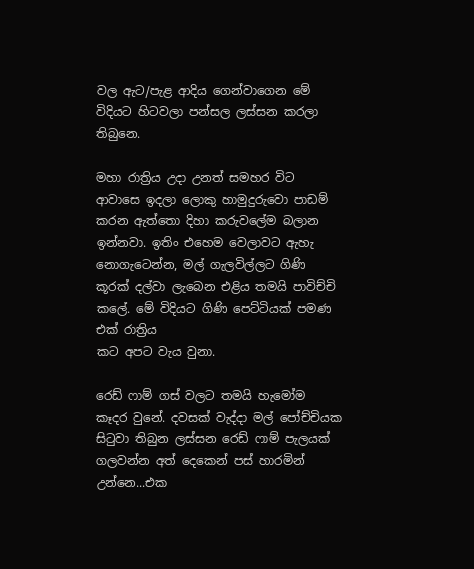වල ඇට/පැළ ආදිය ගෙන්වාගෙන මේ විදියට හිටවලා පන්සල ලස්සන කරලා තිබුනෙ.

මහා රාත්‍රිය උදා උනත් සමහර විට ආවාසෙ ඉදලා ලොකු හාමුදුරුවො පාඩම් කරන ඇත්තො දිහා කරුවලේම බලාන ඉන්නවා. ඉතිං එහෙම වෙලාවට ඇහැ නොගැටෙන්න, මල් ගැලවිල්ලට ගිණි කූරක් දල්වා ලැබෙන එළිය තමයි පාවිච්චි කලේ. මේ විදියට ගිණි පෙට්ටියක් පමණ එක් රාත්‍රිය
කට අපට වැය වුනා.

රෙඩ් ෆාම් ගස් වලට තමයි හැමෝම කෑදර වුනේ. දවසක් වැද්දා මල් පෝච්චියක සිටුවා තිබුන ලස්සන රෙඩ් ෆාම් පැලයක් ගලවන්න අත් දෙකෙන් පස් හාරමින් උන්නෙ...එක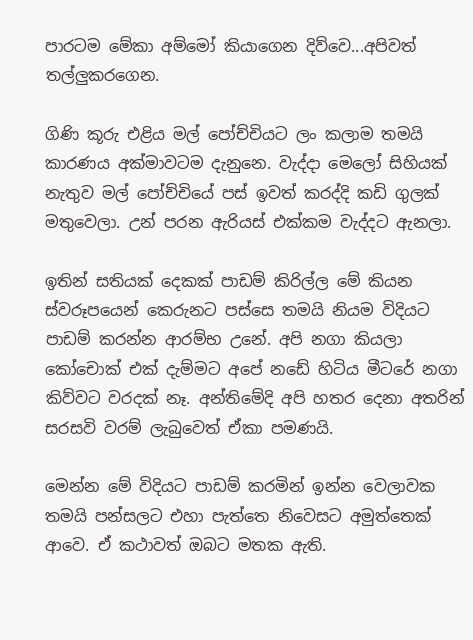පාරටම මේකා අම්මෝ කියාගෙන දිව්වෙ...අපිවත් තල්ලුකරගෙන.

ගිණි කූරු එළිය මල් පෝච්චියට ලං කලාම තමයි කාරණය අක්මාවටම දැනුනෙ. වැද්දා මෙලෝ සිහියක් නැතුව මල් පෝච්චියේ පස් ඉවත් කරද්දි කඩි ගුලක් මතුවෙලා. උන් පරන ඇරියස් එක්කම වැද්දට ඇනලා.

ඉතින් සතියක් දෙකක් පාඩම් කිරිල්ල මේ කියන ස්වරූපයෙන් කෙරුනට පස්සෙ තමයි නියම විදියට පාඩම් කරන්න ආරම්භ උනේ. අපි නගා කියලා කෝචොක් එක් දැම්මට අපේ නඩේ හිටිය මීටරේ නගා කිව්වට වරදක් නෑ. අන්තිමේදි අපි හතර දෙනා අතරින් සරසවි වරම් ලැබුවෙත් ඒකා පමණයි.

මෙන්න මේ විදියට පාඩම් කරමින් ඉන්න වෙලාවක තමයි පන්සලට එහා පැත්තෙ නිවෙසට අමුත්තෙක් ආවෙ. ඒ කථාවත් ඔබට මතක ඇති.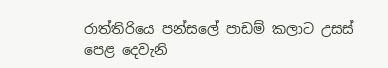රාත්තිරියෙ පන්සලේ පාඩම් කලාට උසස් පෙළ දෙවැනි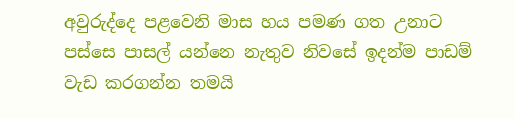අවුරුද්දෙ පළවෙනි මාස හය පමණ ගත උනාට පස්සෙ පාසල් යන්නෙ නැතුව නිවසේ ඉදන්ම පාඩම් වැඩ කරගන්න තමයි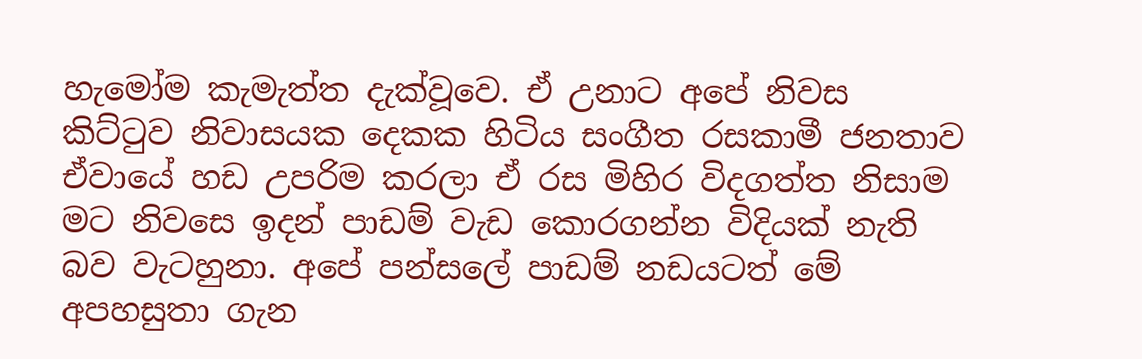හැමෝම කැමැත්ත දැක්වූවෙ. ඒ උනාට අපේ නිවස කිට්ටුව නිවාසයක දෙකක හිටිය සංගීත රසකාමී ජනතාව ඒවායේ හඩ උපරිම කරලා ඒ රස මිහිර විදගත්ත නිසාම මට නිවසෙ ඉදන් පාඩම් වැඩ කොරගන්න විදියක් නැති බව වැටහුනා. අපේ පන්සලේ පාඩම් නඩයටත් මේ අපහසුතා ගැන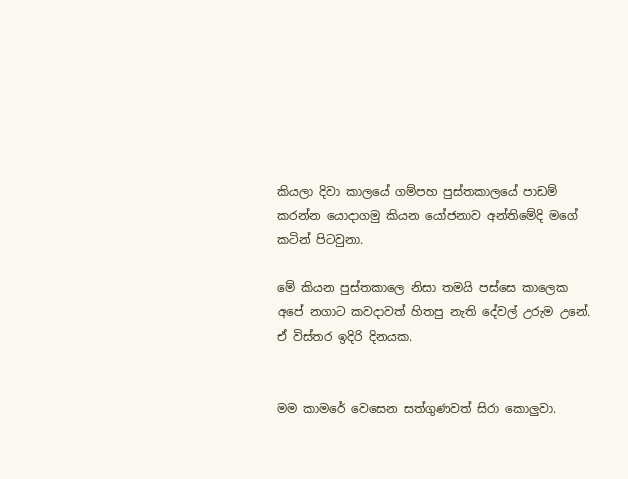කියලා දිවා කාලයේ ගම්පහ පුස්තකාලයේ පාඩම් කරන්න යොදාගමු කියන යෝජනාව අන්තිමේදි මගේ කටින් පිටවුනා.

මේ කියන පුස්තකාලෙ නිසා තමයි පස්සෙ කාලෙක අපේ නගාට කවදාවත් හිතපු නැති දේවල් උරුම උනේ. ඒ විස්තර ඉදිරි දිනයක.


මම කාමරේ වෙසෙන සත්ගුණවත් සිරා කොලුවා.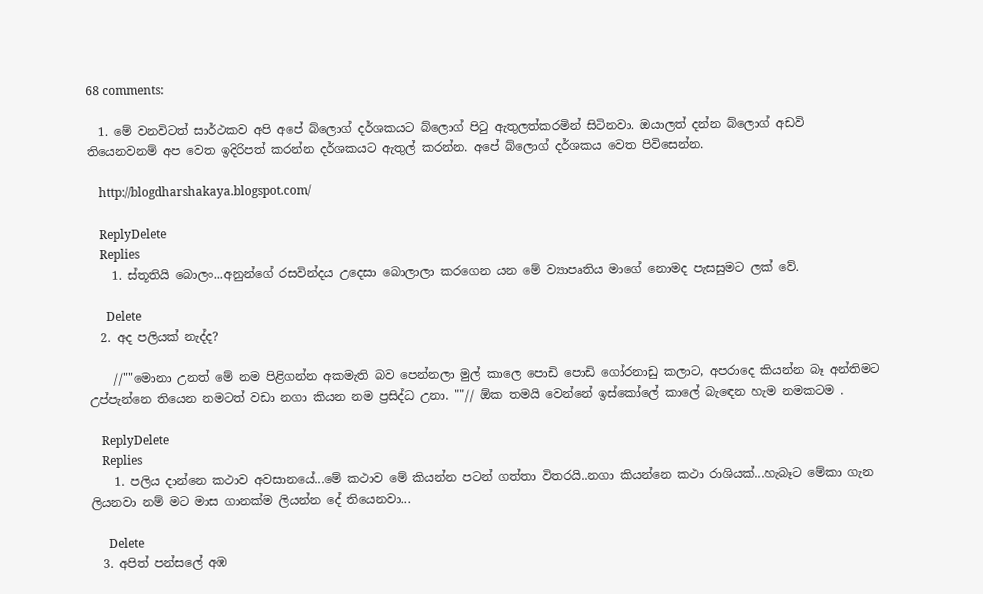68 comments:

  1. මේ වනවිටත් සාර්ථකව අපි අපේ බ්ලොග් දර්ශකයට බ්ලොග් පිටු ඇතුලත්කරමින් සිටිනවා. ඔයාලත් දන්න බ්ලොග් අඩවි තියෙනවනම් අප වෙත ඉදිරිපත් කරන්න දර්ශකයට ඇතුල් කරන්න. අපේ බ්ලොග් දර්ශකය වෙත පිවිසෙන්න.

    http://blogdharshakaya.blogspot.com/

    ReplyDelete
    Replies
    1. ස්තූතියි බොලං...අනුන්ගේ රසවින්දය උදෙසා බොලාලා කරගෙන යන මේ ව්‍යාපෘතිය මාගේ නොමද පැසසුමට ලක් වේ.

      Delete
  2. අද පලියක් නැද්ද?

    //""මොනා උනත් මේ නම පිළිගන්න අකමැති බව පෙන්නලා මුල් කාලෙ පොඩි පොඩි ගෝරනාඩු කලාට, අපරාදෙ කියන්න බෑ අන්තිමට උප්පැන්නෙ තියෙන නමටත් වඩා නගා කියන නම ප්‍රසිද්ධ උනා. ""// ඕක තමයි වෙන්නේ ඉස්කෝලේ කාලේ බැඳෙන හැම නමකටම .

    ReplyDelete
    Replies
    1. පලිය දාන්නෙ කථාව අවසානයේ...මේ කථාව මේ කියන්න පටන් ගත්තා විතරයි..නගා කියන්නෙ කථා රාශියක්...හැබෑට මේකා ගැන ලියනවා නම් මට මාස ගානක්ම ලියන්න දේ තියෙනවා...

      Delete
  3. අපිත් පන්සලේ අඹ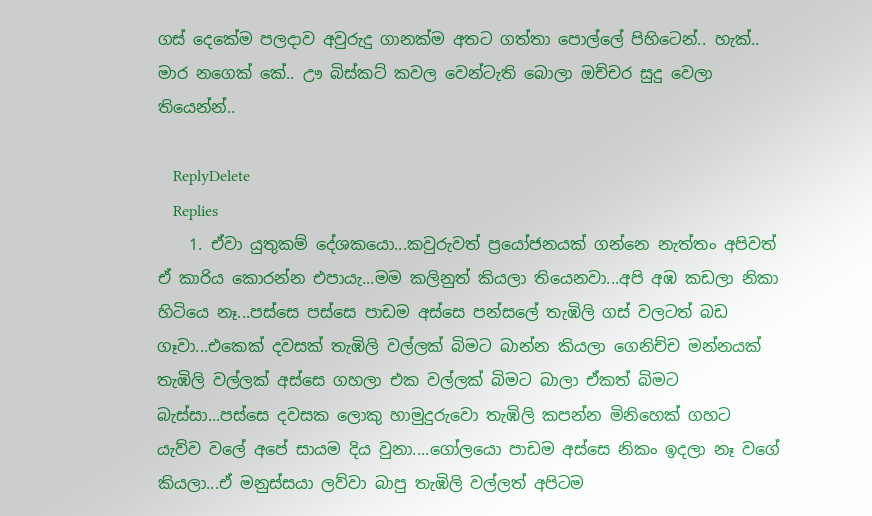ගස් දෙකේම පලදාව අවුරුදු ගානක්ම අතට ගත්තා පොල්ලේ පිහිටෙන්.. හැක්.. මාර නගෙක් කේ.. ඌ බිස්කට් කවල වෙන්ටැති බොලා ඔච්චර සුදු වෙලා තියෙන්න්..

    ReplyDelete
    Replies
    1. ඒවා යුතුකම් දේශකයො...කවුරුවත් ප්‍රයෝජනයක් ගන්නෙ නැත්තං අපිවත් ඒ කාරිය කොරන්න එපායැ...මම කලිනුත් කියලා තියෙනවා...අපි අඹ කඩලා නිකා හිටියෙ නෑ...පස්සෙ පස්සෙ පාඩම අස්සෙ පන්සලේ තැඹිලි ගස් වලටත් බඩ ගෑවා...එකෙක් දවසක් තැඹිලි වල්ලක් බිමට බාන්න කියලා ගෙනිච්ච මන්නයක් තැඹිලි වල්ලක් අස්සෙ ගහලා එක වල්ලක් බිමට බාලා ඒකත් බිමට බැස්සා...පස්සෙ දවසක ලොකු හාමුදුරුවො තැඹිලි කපන්න මිනිහෙක් ගහට යැව්ව වලේ අපේ සායම දිය වුනා....ගෝලයො පාඩම අස්සෙ නිකං ඉදලා නෑ වගේ කියලා...ඒ මනුස්සයා ලව්වා බාපු තැඹිලි වල්ලත් අපිටම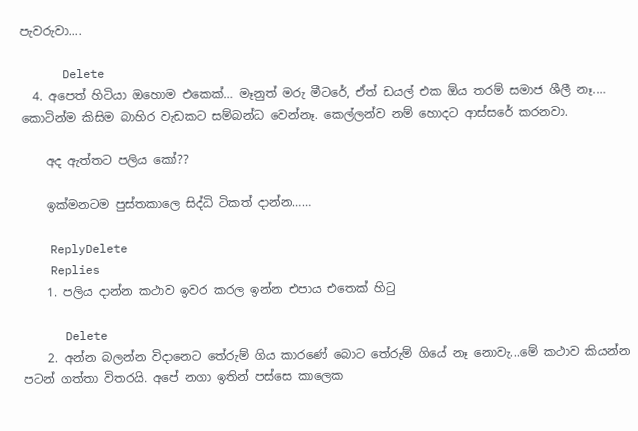පැවරුවා....

      Delete
  4. අපෙත් හිටියා ඔහොම එකෙක්… මෑනුත් මරු මීටරේ, ඒත් ඩයල් එක ඕය ත‍රම් සමාජ ශීලී නෑ.… කොටින්ම කිසිම බාහිර වැඩකට සම්බන්ධ වෙන්නෑ. කෙල්ලන්ව නම් හොදට ආස්සරේ කරනවා.

    අද ඇත්තට පලිය කෝ??

    ඉක්මනටම පුස්තකාලෙ සිද්ධි ටිකත් දාන්න……

    ReplyDelete
    Replies
    1. පලිය දාන්න කථාව ඉවර කරල ඉන්න එපාය එතෙක් හිටු

      Delete
    2. අන්න බලන්න විදානෙට තේරුම් ගිය කාරණේ බොට තේරුම් ගියේ නෑ නොවැ...මේ කථාව කියන්න පටන් ගත්තා විතරයි. අපේ නගා ඉතින් පස්සෙ කාලෙක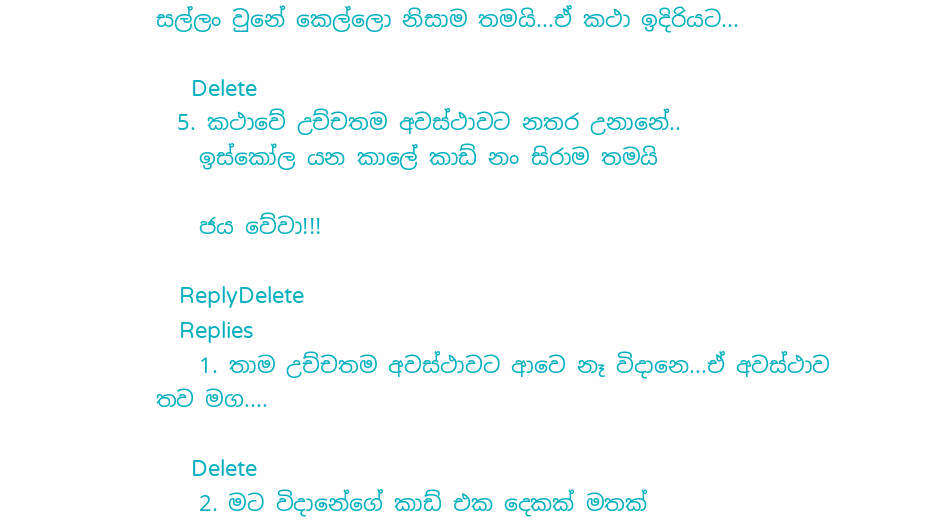සල්ලං වුනේ කෙල්ලො නිසාම තමයි...ඒ කථා ඉදිරියට...

      Delete
  5. කථාවේ උච්චතම අවස්ථාවට නතර උනානේ..
    ඉස්කෝල යන කාලේ කාඩ් නං සිරාම තමයි

    ජය වේවා!!!

    ReplyDelete
    Replies
    1. තාම උච්චතම අවස්ථාවට ආවෙ නෑ විදානෙ...ඒ අවස්ථාව තව මග....

      Delete
    2. මට විදානේගේ කාඩ් එක දෙකක් මතක්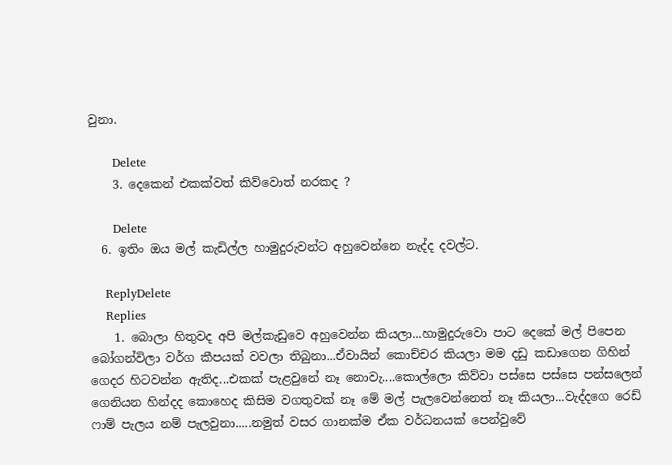වුනා.

      Delete
    3. දෙකෙන් එකක්වත් කිව්වොත් නරකද ?

      Delete
  6. ඉතිං ඔය මල් කැඩිල්ල හාමුදුරුවන්ට අහුවෙන්නෙ නැද්ද දවල්ට.

    ReplyDelete
    Replies
    1. බොලා හිතුවද අපි මල්කැඩුවෙ අහුවෙන්න කියලා...හාමුදුරුවො පාට දෙකේ මල් පිපෙන බෝගන්විලා වර්ග කීපයක් වවලා තිබුනා...ඒවායින් කොච්චර කියලා මම දඩු කඩාගෙන ගිහින් ගෙදර හිටවන්න ඇතිද...එකක් පැළවුනේ නෑ නොවැ....කොල්ලො කිව්වා පස්සෙ පස්සෙ පන්සලෙන් ගෙනියන හින්දද කොහෙද කිසිම වගතුවක් නෑ මේ මල් පැලවෙන්නෙත් නෑ කියලා...වැද්දගෙ රෙඩ් ෆාම් පැලය නම් පැලවුනා.....නමුත් වසර ගානක්ම ඒක වර්ධනයක් පෙන්වුවේ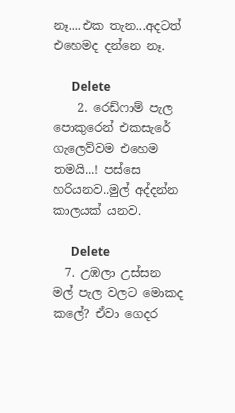නෑ....එක තැන...අදටත් එහෙමද දන්නෙ නෑ.

      Delete
    2. රෙඩ්ෆාම් පැල පොකුරෙන් එකසැරේ ගැලෙව්වම එහෙම තමයි...! පස්සෙ හරියනව..මුල් අද්දන්න කාලයක් යනව.

      Delete
  7. උඹලා උස්සන මල් පැල වලට මොකද කලේ? ඒවා ගෙදර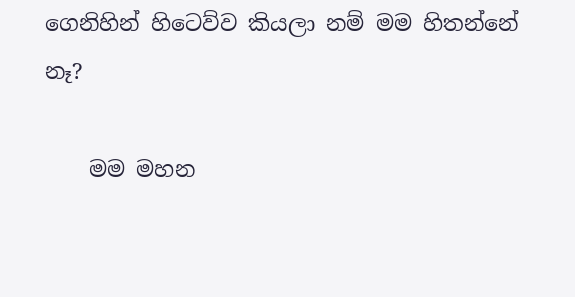ගෙනිහින් හිටෙව්ව කියලා නම් මම හිතන්නේ නෑ?

    මම මහන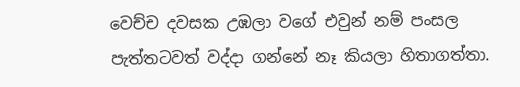වෙච්ච දවසක උඹලා වගේ එවුන් නම් පංසල පැත්තටවත් වද්දා ගන්නේ නෑ කියලා හිතාගත්තා.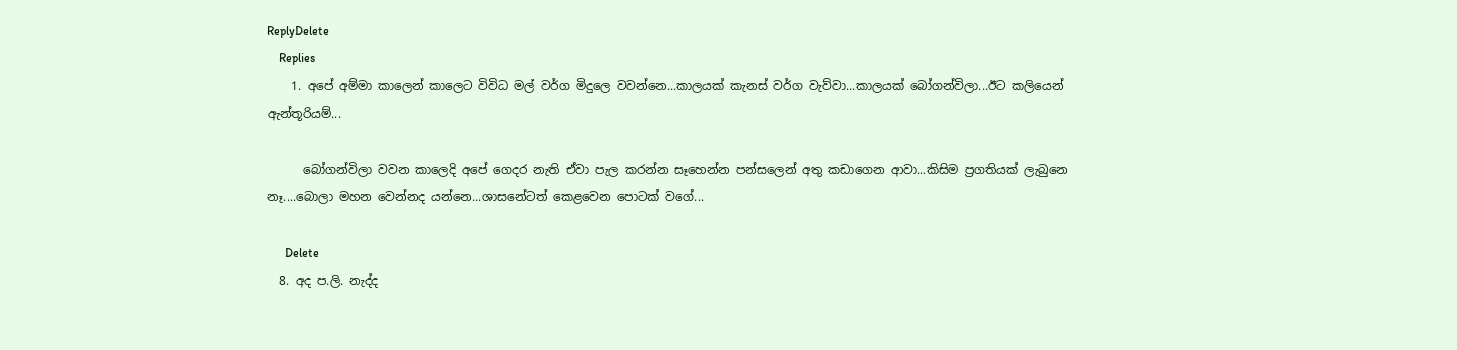ReplyDelete
    Replies
    1. අපේ අම්මා කාලෙන් කාලෙට විවිධ මල් වර්ග මිදුලෙ වවන්නෙ...කාලයක් කැනස් වර්ග වැව්වා...කාලයක් බෝගන්විලා...ඊට කලියෙන් ඇන්තූරියම්...

      බෝගන්විලා වවන කාලෙදි අපේ ගෙදර නැති ඒවා පැල කරන්න සෑහෙන්න පන්සලෙන් අතු කඩාගෙන ආවා...කිසිම ප්‍රගතියක් ලැබුනෙ නෑ....බොලා මහන වෙන්නද යන්නෙ...ශාසනේටත් කෙළවෙන පොටක් වගේ...

      Delete
  8. අද ප.ලි. නැද්ද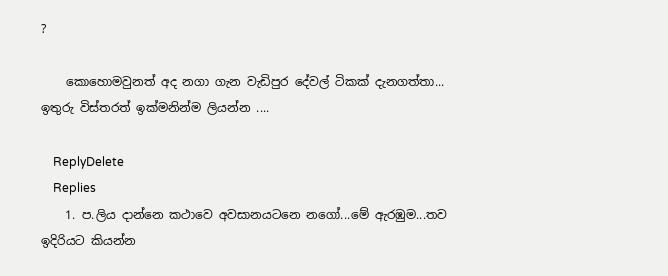?

    කොහොමවුනත් අද නගා ගැන වැඩිපුර දේවල් ටිකක් දැනගත්තා... ඉතුරු විස්තරත් ඉක්මනින්ම ලියන්න ....

    ReplyDelete
    Replies
    1. ප.ලිය දාන්නෙ කථාවෙ අවසානයටනෙ නගෝ...මේ ඇරඹුම...තව ඉදිරියට කියන්න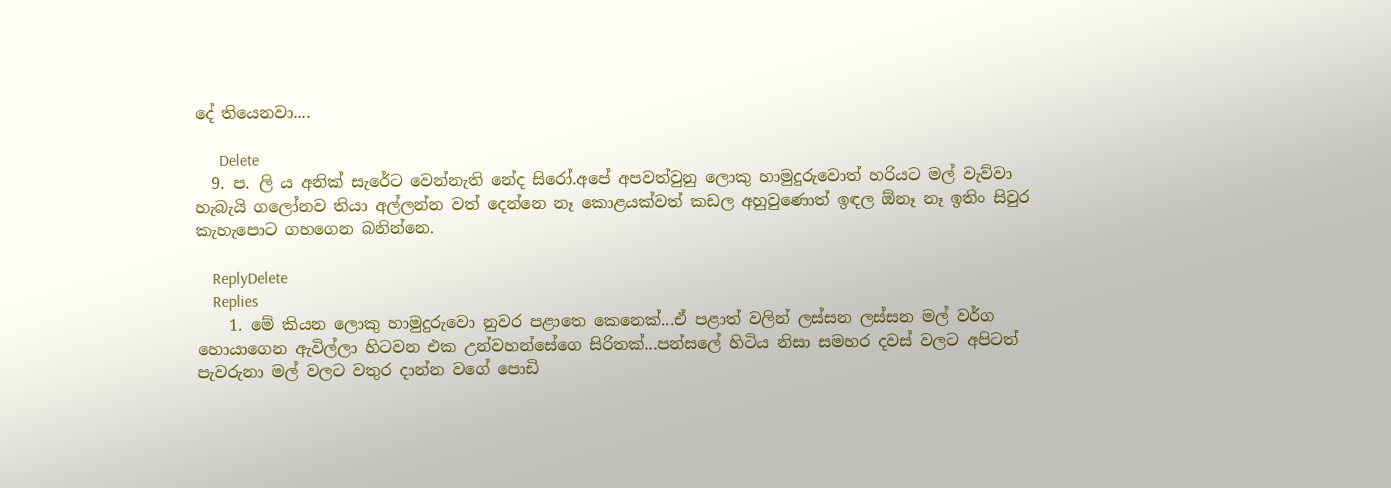දේ තියෙනවා....

      Delete
  9. ප. ලි ය අනික් සැරේට වෙන්නැති නේද සිරෝ.අපේ අපවත්වුනු ලොකු හාමුදුරුවොත් හරියට මල් වැව්වා හැබැයි ගලෝනව තියා අල්ලන්න වත් දෙන්නෙ නෑ කොළයක්වත් කඩල අහුවුණොත් ඉඳල ඕනෑ නෑ ඉතිං සිවුර කැහැපොට ගහගෙන බනින්නෙ.

    ReplyDelete
    Replies
    1. මේ කියන ලොකු හාමුදුරුවො නුවර පළාතෙ කෙනෙක්...ඒ පළාත් වලින් ලස්සන ලස්සන මල් වර්ග හොයාගෙන ඇවිල්ලා හිටවන එක උන්වහන්සේගෙ සිරිතක්...පන්සලේ හිටිය නිසා සමහර දවස් වලට අපිටත් පැවරුනා මල් වලට වතුර දාන්න වගේ පොඩි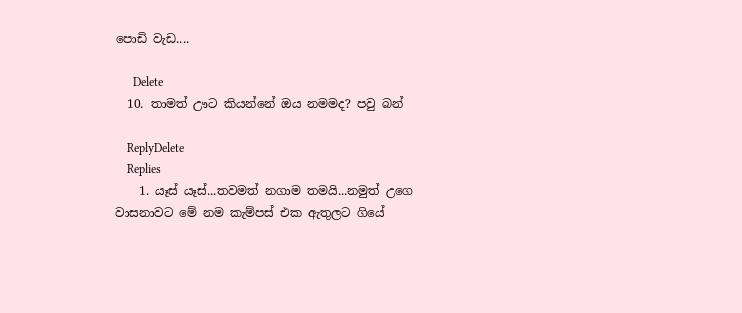පොඩි වැඩ....

      Delete
  10. තාමත් ඌට කියන්නේ ඔය නමමද? පවු බන්

    ReplyDelete
    Replies
    1. යෑස් යෑස්...තවමත් නගාම තමයි...නමුත් උගෙ වාසනාවට මේ නම කැම්පස් එක ඇතුලට ගියේ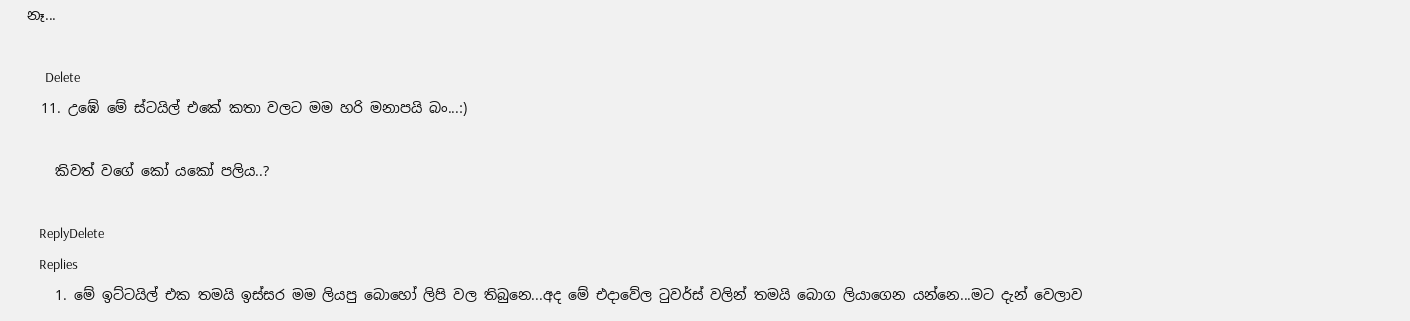නෑ...

      Delete
  11. උඹේ මේ ස්ටයිල් එකේ කතා වලට මම හරි මනාපයි බං...:)

    කිවත් වගේ කෝ යකෝ පලිය..?

    ReplyDelete
    Replies
    1. මේ ඉට්ටයිල් එක තමයි ඉස්සර මම ලියපු බොහෝ ලිපි වල තිබුනෙ...අද මේ එදාවේල ටුවර්ස් වලින් තමයි බොග ලියාගෙන යන්නෙ...මට දැන් වෙලාව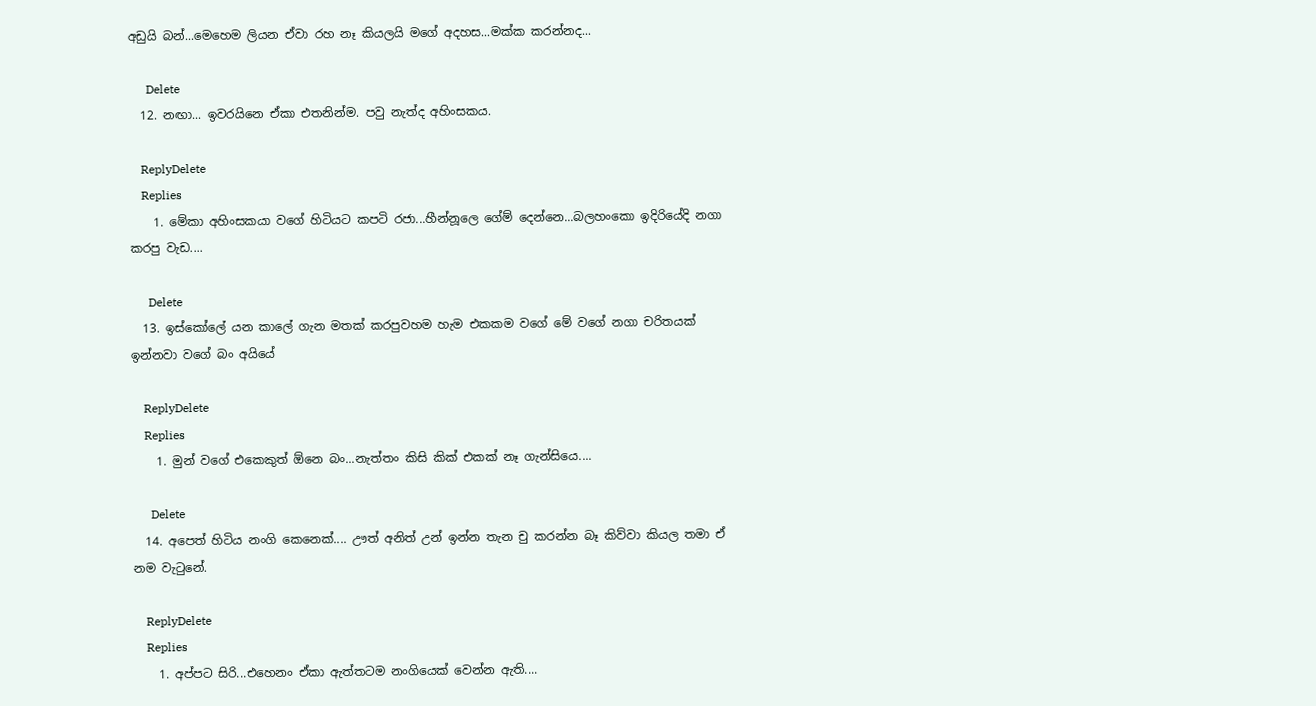අඩුයි බන්...මෙහෙම ලියන ඒවා රහ නෑ කියලයි මගේ අදහස...මක්ක කරන්නද...

      Delete
  12. නඟා... ඉවරයිනෙ ඒකා එතනින්ම. පවු නැත්ද අහිංසකය.

    ReplyDelete
    Replies
    1. මේකා අහිංසකයා වගේ හිටියට කපටි රජා...හීන්නූලෙ ගේම් දෙන්නෙ...බලහංකො ඉදිරියේදි නගා කරපු වැඩ....

      Delete
  13. ඉස්කෝලේ යන කාලේ ගැන මතක් කරපුවහම හැම එකකම වගේ මේ වගේ නගා චරිතයක් ඉන්නවා වගේ බං අයියේ

    ReplyDelete
    Replies
    1. මුන් වගේ එකෙකුත් ඕනෙ බං...නැත්තං කිසි කික් එකක් නෑ ගැන්සියෙ....

      Delete
  14. අපෙත් හිටිය නංගි කෙනෙක්.... ඌත් අනිත් උන් ඉන්න තැන චු කරන්න බෑ කිව්වා කියල තමා ඒ නම වැටුනේ.

    ReplyDelete
    Replies
    1. අප්පට සිරි...එහෙනං ඒකා ඇත්තටම නංගියෙක් වෙන්න ඇති....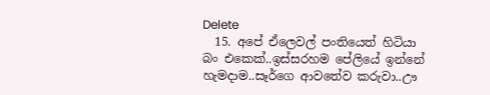Delete
  15. අපේ ඒලෙවල් පංතියෙත් හිටියා බං එකෙක්..ඉස්සරහම පේලියේ ඉන්නේ හැමදාම..සෑර්ගෙ ආවතේව කරුවා..ඌ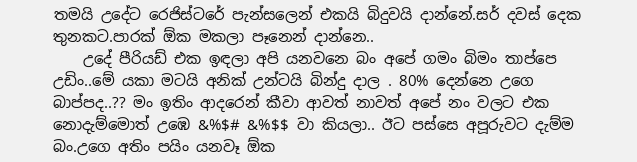තමයි උදේට රෙජිස්ටරේ පැන්සලෙන් එකයි බිදුවයි දාන්නේ.සර් දවස් දෙක තුනකට.පාරක් ඕක මකලා පෑනෙන් දාන්නෙ..
    උදේ පීරියඩ් එක ඉඳලා අපි යනවනෙ බං අපේ ගමං බිමං තාප්පෙ උඩිං..මේ යකා මටයි අනික් උන්ටයි බින්දු දාල . 80% දෙන්නෙ උගෙ බාප්පද..?? මං ඉතිං ආදරෙන් කීවා ආවත් නාවත් අපේ නං වලට එක නොදැම්මොත් උඹෙ &%$# &%$$ වා කියලා.. ඊට පස්සෙ අපූරුවට දැම්ම බං.උගෙ අතිං පයිං යනවෑ ඕක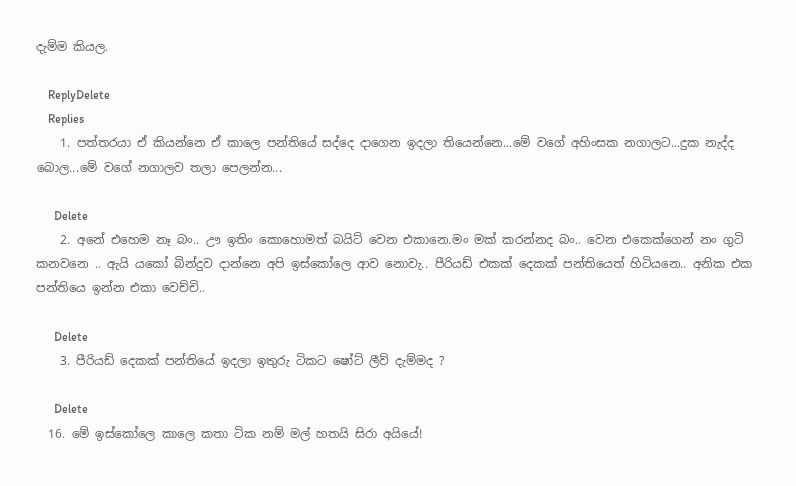දැම්ම කියල.

    ReplyDelete
    Replies
    1. පත්තරයා ඒ කියන්නෙ ඒ කාලෙ පන්තියේ සද්දෙ දාගෙන ඉදලා තියෙන්නෙ...මේ වගේ අහිංසක නගාලට...දුක නැද්ද බොල...මේ වගේ නගාලව තලා පෙලන්න...

      Delete
    2. අනේ එහෙම නෑ බං.. ඌ ඉතිං කොහොමත් බයිට් වෙන එකානෙ.මං මක් කරන්නද බං.. වෙන එකෙක්ගෙන් නං ගුටි කනවනෙ .. ඇයි යකෝ බින්දුව දාන්නෙ අපි ඉස්කෝලෙ ආව නොවැ.. පීරියඩ් එකක් දෙකක් පන්තියෙත් හිටියනෙ.. අනික එක පන්තියෙ ඉන්න එකා වෙච්චි..

      Delete
    3. පීරියඩ් දෙකක් පන්තියේ ඉදලා ඉතුරු ටිකට ෂෝට් ලීව් දැම්මද ?

      Delete
  16. මේ ඉස්කෝලෙ කාලෙ කතා ටික නම් මල් හතයි සිරා අයියේ!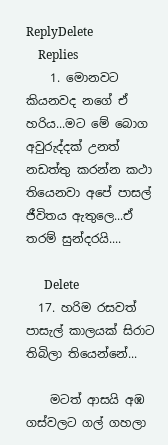ReplyDelete
    Replies
    1. මොනවට කියනවද නගේ ඒ හරිය...මට මේ බොග අවුරුද්දක් උනත් නඩත්තු කරන්න කථා තියෙනවා අපේ පාසල් ජීවිතය ඇතුලෙ...ඒ තරම් සුන්දරයි....

      Delete
  17. හරිම රසවත් පාසැල් කාලයක් සිරාට තිබිලා තියෙන්නේ...

    මටත් ආසයි අඹ ගස්වලට ගල් ගහලා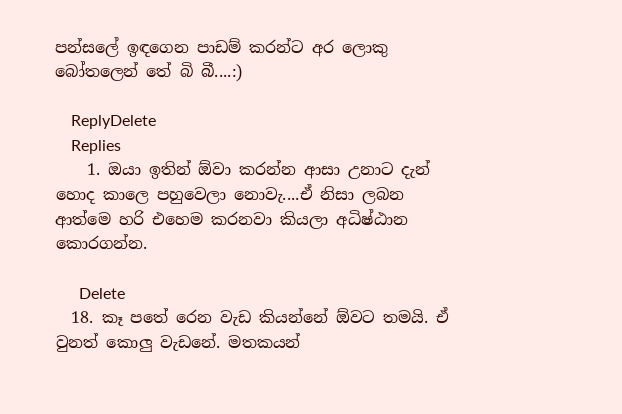පන්සලේ ඉඳගෙන පාඩම් කරන්ට අර ලොකු බෝතලෙන් තේ බි බී....:)

    ReplyDelete
    Replies
    1. ඔයා ඉතින් ඕවා කරන්න ආසා උනාට දැන් හොද කාලෙ පහුවෙලා නොවැ....ඒ නිසා ලබන ආත්මෙ හරි එහෙම කරනවා කියලා අධිෂ්ඨාන කොරගන්න.

      Delete
  18. කෑ පතේ රෙන වැඩ කියන්නේ ඕවට තමයි. ඒ වුනත් කොලු වැඩනේ. මතකයන්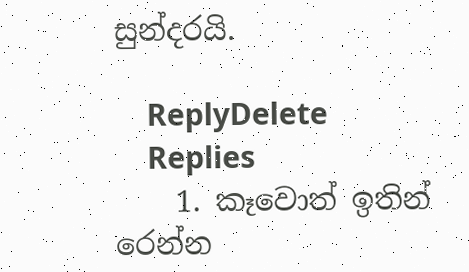සුන්දරයි.

    ReplyDelete
    Replies
    1. කෑවොත් ඉතින් රෙන්න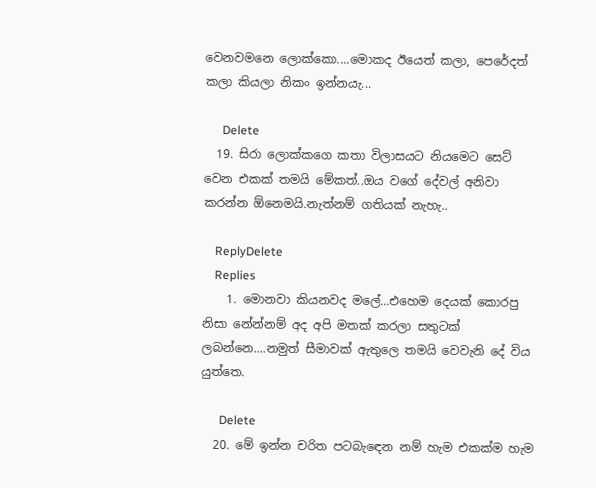වෙනවමනෙ ලොක්කො....මොකද ඊයෙත් කලා, පෙරේදත් කලා කියලා නිකං ඉන්නයැ...

      Delete
  19. සිරා ලොක්කගෙ කතා විලාසයට නියමෙට සෙට් වෙන එකක් තමයි මේකත්..ඔය වගේ දේවල් අනිවා කරන්න ඕනෙමයි.නැත්නම් ගතියක් නැහැ..

    ReplyDelete
    Replies
    1. මොනවා කියනවද මලේ...එහෙම දෙයක් කොරපු නිසා නේන්නම් අද අපි මතක් කරලා සතුටක් ලබන්නෙ....නමුත් සීමාවක් ඇතුලෙ තමයි වෙවැනි දේ විය යුත්තෙ.

      Delete
  20. මේ ඉන්න චරිත පටබැඳෙන නම් හැම එකක්ම හැම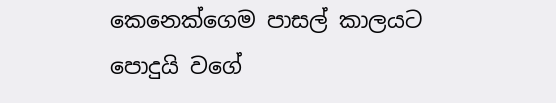කෙනෙක්ගෙම පාසල් කාලයට පොදුයි වගේ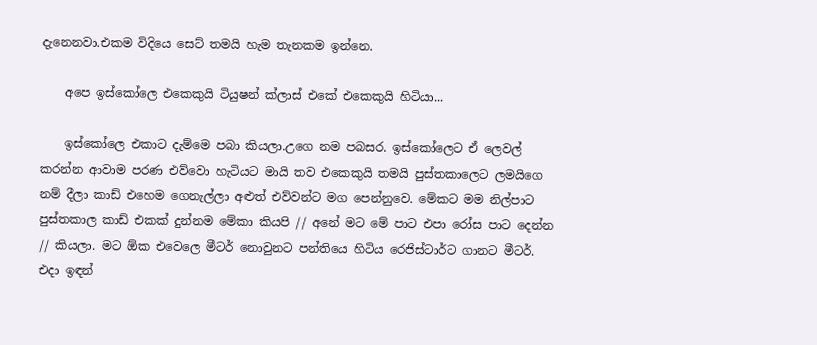දැනෙනවා.එකම විදියෙ සෙට් තමයි හැම තැනකම ඉන්නෙ.

    අපෙ ඉස්කෝලෙ එකෙකුයි ටියුෂන් ක්ලාස් එකේ එකෙකුයි හිටියා...

    ඉස්කෝලෙ එකාට දැම්මෙ පබා කියලා.උගෙ නම පබසර. ඉස්කෝලෙට ඒ ලෙවල් කරන්න ආවාම පරණ එව්වො හැටියට මායි තව එකෙකුයි තමයි පුස්තකාලෙට ලමයිගෙ නම් දීලා කාඩ් එහෙම ගෙනැල්ලා අළුත් එව්වන්ට මග පෙන්නුවෙ. මේකට මම නිල්පාට පුස්තකාල කාඩ් එකක් දුන්නම මේකා කියපි // අනේ මට මේ පාට එපා රෝස පාට දෙන්න // කියලා. මට ඕක එවෙලෙ මීටර් නොවුනට පන්තියෙ හිටිය රෙජිස්ටාර්ට ගානට මීටර්. එදා ඉඳන්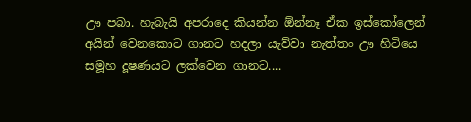ඌ පබා. හැබැයි අපරාදෙ කියන්න ඕන්නෑ ඒක ඉස්කෝලෙන් අයින් වෙනකොට ගානට හදලා යැව්වා නැත්තං ඌ හිටියෙ සමූහ දූෂණයට ලක්වෙන ගානට....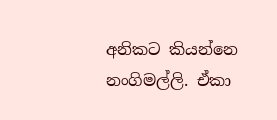අනිකට කියන්නෙ නංගිමල්ලි. ඒකා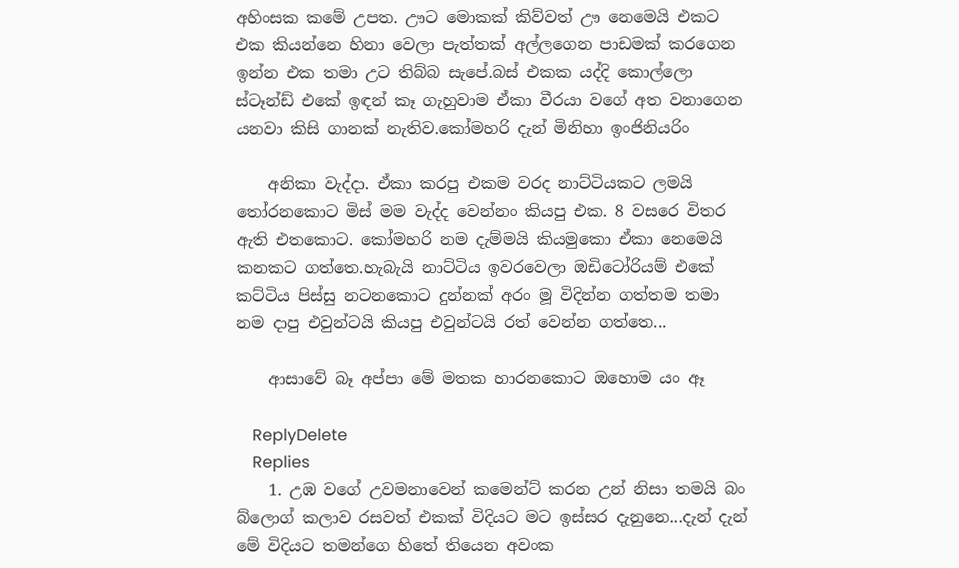අහිංසක කමේ උපත. ඌට මොකක් කිව්වත් ඌ නෙමෙයි එකට එක කියන්නෙ හිනා වෙලා පැත්තක් අල්ලගෙන පාඩමක් කරගෙන ඉන්න එක තමා උට තිබ්බ සැපේ.බස් එකක යද්දි කොල්ලො ස්ටෑන්ඩ් එකේ ඉඳන් කෑ ගැහුවාම ඒකා වීරයා වගේ අත වනාගෙන යනවා කිසි ගානක් නැතිව.කෝමහරි දැන් මිනිහා ඉංජිනියරිං

    අනිකා වැද්දා. ඒකා කරපු එකම වරද නාට්ටියකට ලමයි තෝරනකොට මිස් මම වැද්ද වෙන්නං කියපු එක. 8 වසරෙ විතර ඇති එතකොට. කෝමහරි නම දැම්මයි කියමුකො ඒකා නෙමෙයි කනකට ගත්තෙ.හැබැයි නාට්ටිය ඉවරවෙලා ඔඩිටෝරියම් එකේ කට්ටිය පිස්සු නටනකොට දුන්නක් අරං මූ විදින්න ගත්තම තමා නම දාපු එවුන්ටයි කියපු එවුන්ටයි රත් වෙන්න ගත්තෙ...

    ආසාවේ බෑ අප්පා මේ මතක හාරනකොට ඔහොම යං ඈ

    ReplyDelete
    Replies
    1. උඹ වගේ උවමනාවෙන් කමෙන්ට් කරන උන් නිසා තමයි බං බ්ලොග් කලාව රසවත් එකක් විදියට මට ඉස්සර දැනුනෙ...දැන් දැන් මේ විදියට තමන්ගෙ හිතේ තියෙන අවංක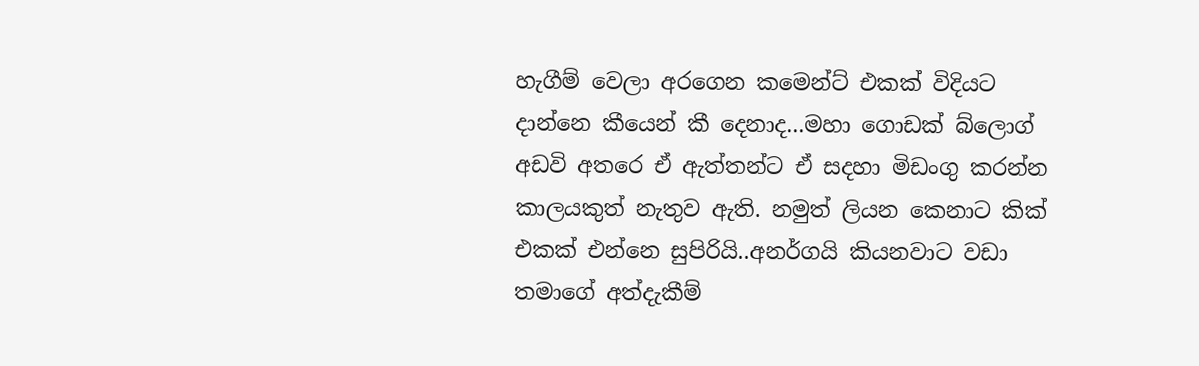හැගීම් වෙලා අරගෙන කමෙන්ට් එකක් විදියට දාන්නෙ කීයෙන් කී දෙනාද...මහා ගොඩක් බ්ලොග් අඩවි අතරෙ ඒ ඇත්තන්ට ඒ සදහා මිඩංගු කරන්න කාලයකුත් නැතුව ඇති. නමුත් ලියන කෙනාට කික් එකක් එන්නෙ සුපිරියි..අනර්ගයි කියනවාට වඩා තමාගේ අත්දැකීම්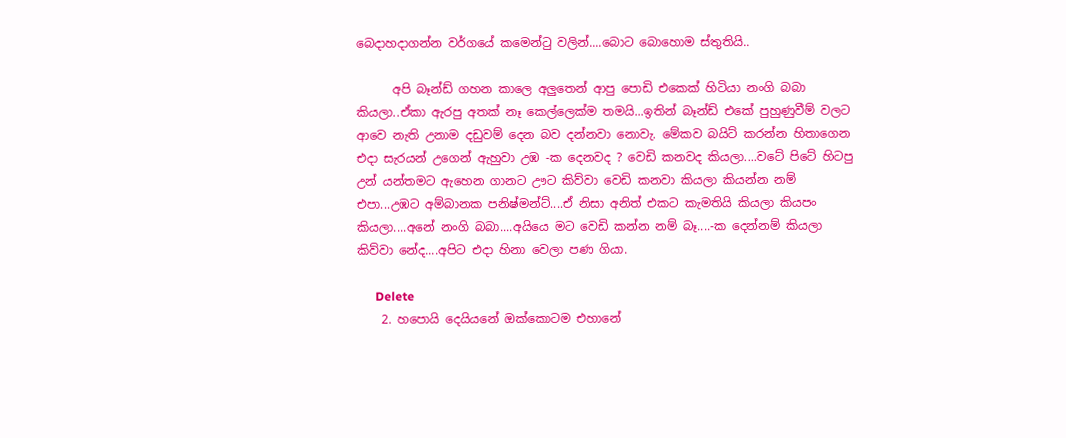බෙදාහදාගන්න වර්ගයේ කමෙන්ටු වලින්....බොට බොහොම ස්තුතියි..

      අපි බෑන්ඩ් ගහන කාලෙ අලුතෙන් ආපු පොඩි එකෙක් හිටියා නංගි බබා කියලා..ඒකා ඇරපු අතක් නෑ කෙල්ලෙක්ම තමයි...ඉතින් බෑන්ඩ් එකේ පුහුණුවීම් වලට ආවෙ නැති උනාම දඩුවම් දෙන බව දන්නවා නොවැ. මේකව බයිට් කරන්න හිතාගෙන එදා සැරයන් උගෙන් ඇහුවා උඹ -ක දෙනවද ? වෙඩි කනවද කියලා....වටේ පිටේ හිටපු උන් යන්තමට ඇහෙන ගානට ඌට කිව්වා වෙඩි කනවා කියලා කියන්න නම් එපා...උඹට අම්බානක පනිෂ්මන්ට්....ඒ නිසා අනිත් එකට කැමතියි කියලා කියපං කියලා....අනේ නංගි බබා....අයියෙ මට වෙඩි කන්න නම් බෑ....-ක දෙන්නම් කියලා කිව්වා නේද....අපිට එදා හිනා වෙලා පණ ගියා.

      Delete
    2. හපොයි දෙයියනේ ඔක්කොටම එහානේ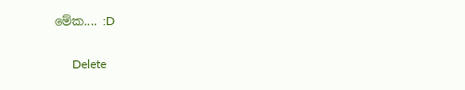මේක.... :D

      Delete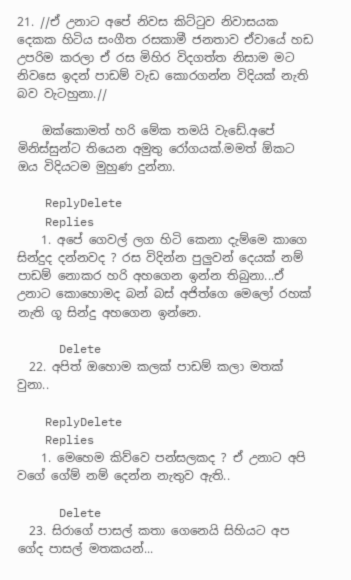21. //ඒ උනාට අපේ නිවස කිට්ටුව නිවාසයක දෙකක හිටිය සංගීත රසකාමී ජනතාව ඒවායේ හඩ උපරිම කරලා ඒ රස මිහිර විදගත්ත නිසාම මට නිවසෙ ඉදන් පාඩම් වැඩ කොරගන්න විදියක් නැති බව වැටහුනා.//

    ඔක්කොමත් හරි මේක තමයි වැඩේ.අපේ මිනිස්සුන්ට තියෙන අමුතු රෝගයක්.මමත් ඕකට ඔය විදියටම මුහුණ දුන්නා.

    ReplyDelete
    Replies
    1. අපේ ගෙවල් ලග හිටි කෙනා දැම්මෙ කාගෙ සින්දුද දන්නවද ? රස විදින්න පුලුවන් දෙයක් නම් පාඩම් නොකර හරි අහගෙන ඉන්න තිබුනා...ඒ උනාට කොහොමද බන් බස් අජිත්ගෙ මෙලෝ රහක් නැති ගූ සින්දු අහගෙන ඉන්නෙ.

      Delete
  22. අපිත් ඔහොම කලක් පාඩම් කලා මතක් වුනා..

    ReplyDelete
    Replies
    1. මෙහෙම කිව්වෙ පන්සලකද ? ඒ උනාට අපි වගේ ගේම් නම් දෙන්න නැතුව ඇති..

      Delete
  23. සිරාගේ පාසල් කතා ගෙනෙයි සිහියට අප ගේද පාසල් මතකයන්...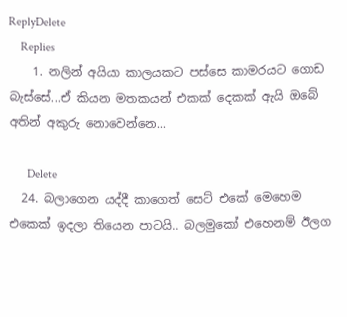ReplyDelete
    Replies
    1. නලින් අයියා කාලයකට පස්සෙ කාමරයට ගොඩ බැස්සේ...ඒ කියන මතකයන් එකක් දෙකක් ඇයි ඔබේ අතින් අකුරු නොවෙන්නෙ...

      Delete
  24. බලාගෙන යද්දී කාගෙත් සෙට් එකේ මෙහෙම එකෙක් ඉදලා තියෙන පාටයි.. බලමුකෝ එහෙනම් ඊලග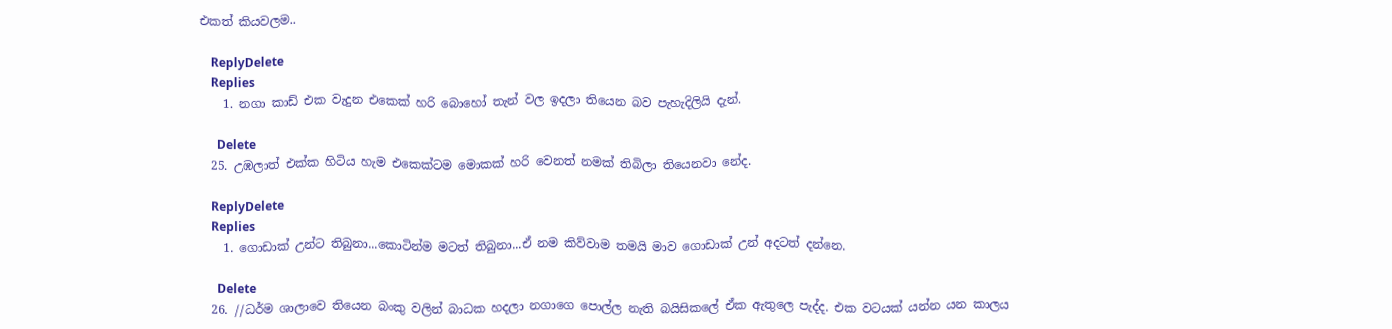එකත් කියවලම..

    ReplyDelete
    Replies
    1. නගා කාඩ් එක වැදුන එකෙක් හරි බොහෝ තැන් වල ඉදලා තියෙන බව පැහැදිලියි දැන්.

      Delete
  25. උඹලාත් එක්ක හිටිය හැම එකෙක්ටම මොකක් හරි වෙනත් නමක් තිබිලා තියෙනවා නේද.

    ReplyDelete
    Replies
    1. ගොඩාක් උන්ට තිබුනා...කොටින්ම මටත් තිබුනා...ඒ නම කිව්වාම තමයි මාව ගොඩාක් උන් අදටත් දන්නෙ.

      Delete
  26. //ධර්ම ශාලාවෙ තියෙන බංකු වලින් බාධක හදලා නගාගෙ පොල්ල නැති බයිසිකලේ ඒක ඇතුලෙ පැද්ද. එක වටයක් යන්න යන කාලය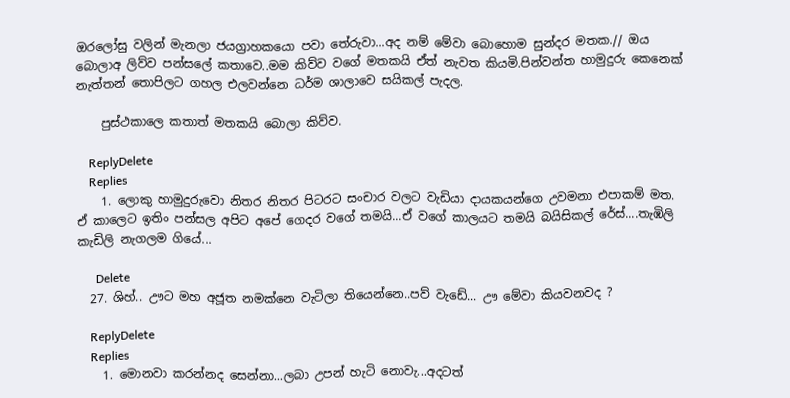ඔරලෝසු වලින් මැනලා ජයග්‍රාහකයො පවා තේරුවා...අද නම් මේවා බොහොම සුන්දර මතක.// ඔය බොලාඅ ලිව්ව පන්සලේ කතාවෙ..මම කිව්ව වගේ මතකයි ඒත් නැවත කියමි.පින්වන්ත හාමුදුරු කෙනෙක් නැත්තන් තොපිලට ගහල එලවන්නෙ ධර්ම ශාලාවෙ සයිකල් පැදල.

    පුස්ථකාලෙ කතාත් මතකයි බොලා කිව්ව.

    ReplyDelete
    Replies
    1. ලොකු හාමුදුරුවො නිතර නිතර පිටරට සංචාර වලට වැඩියා දායකයන්ගෙ උවමනා එපාකම් මත. ඒ කාලෙට ඉතිං පන්සල අපිට අපේ ගෙදර වගේ තමයි...ඒ වගේ කාලයට තමයි බයිසිකල් රේස්....තැඹිලි කැඩිලි නැගලම ගියේ...

      Delete
  27. ශිහ්.. ඌට මහ අජූත නමක්නෙ වැටිලා තියෙන්නෙ..පව් වැඩේ... ඌ මේවා කියවනවද ?

    ReplyDelete
    Replies
    1. මොනවා කරන්නද සෙන්නා...ලබා උපන් හැටි නොවැ...අදටත්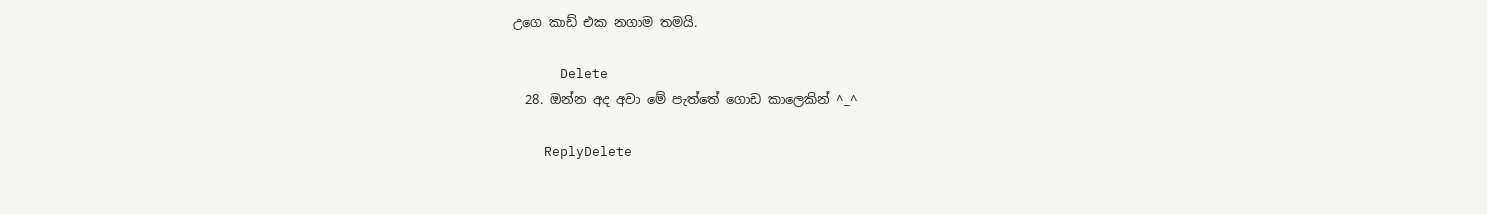උගෙ කාඩ් එක නගාම තමයි.

      Delete
  28. ඔන්න අද අවා මේ පැත්තේ ගොඩ කාලෙකින් ^_^

    ReplyDelete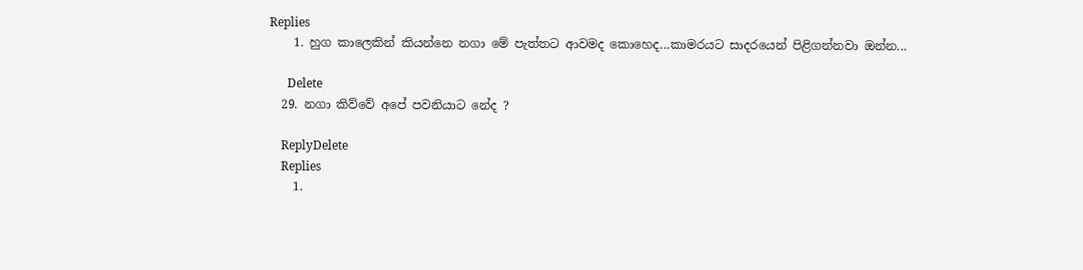Replies
    1. හුග කාලෙකින් කියන්නෙ නගා මේ පැත්තට ආවමද කොහෙද...කාමරයට සාදරයෙන් පිළිගන්නවා ඔන්න...

      Delete
  29. නගා කිව්වේ අපේ පවනියාට නේද ?

    ReplyDelete
    Replies
    1.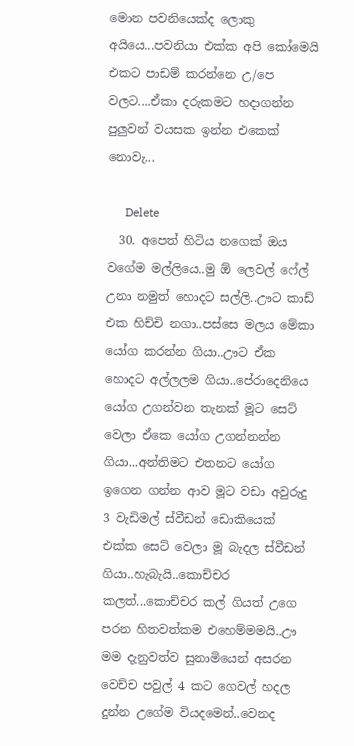මොන පවනියෙක්ද ලොකු අයියෙ...පවනියා එක්ක අපි කෝමෙයි එකට පාඩම් කරන්නෙ උ/පෙ වලට....ඒකා දරුකමට හදාගන්න පුලුවන් වයසක ඉන්න එකෙක් නොවැ...

      Delete
  30. අපෙත් හිටිය නගෙක් ඔය වගේම මල්ලියෙ..මු ඕ ලෙවල් ෆේල් උනා නමුත් හොදට සල්ලි..ඌට කාඩ් එක හිච්චි නගා..පස්සෙ මලය මේකා යෝග කරන්න ගියා..ඌට ඒක හොදට අල්ලලම ගියා..පේරාදෙනියෙ යෝග උගන්වන තැනක් මූට සෙට් වෙලා ඒකෙ යෝග උගන්නන්න ගියා...අන්තිමට එතනට යෝග ඉගෙන ගන්න ආව මූට වඩා අවුරුදු 3 වැඩිමල් ස්වීඩන් ඩොකියෙක් එක්ක සෙට් වෙලා මූ බැදල ස්වීඩන් ගියා..හැබැයි..කොච්චර කලත්...කොච්චර කල් ගියත් උගෙ පරන හිතවත්කම එහෙම්මමයි..ඌ මම දැනුවත්ව සුනාමියෙන් අසරන වෙච්ච පවුල් 4 කට ගෙවල් හදල දුන්න උගේම වියදමෙන්..වෙනද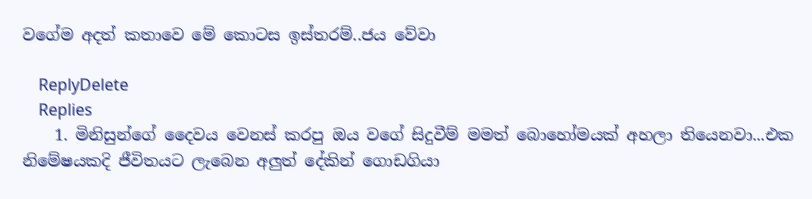වගේම අදත් කතාවෙ මේ කොටස ඉස්තරම්..ජය වේවා

    ReplyDelete
    Replies
    1. මිනිසුන්ගේ දෛවය වෙනස් කරපු ඔය වගේ සිදුවීම් මමත් බොහෝමයක් අහලා තියෙනවා...එක නිමේෂයකදි ජීවිතයට ලැබෙන අලුත් දේකින් ගොඩගියා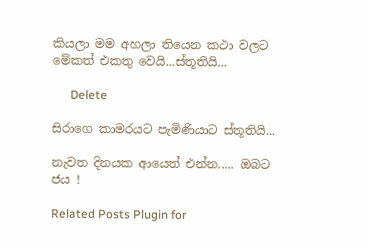කියලා මම අහලා තියෙන කථා වලට මේකත් එකතු වෙයි...ස්තූතියි...

      Delete

සිරාගෙ කාමරයට පැමිණියාට ස්තූතියි...

නැවත දිනයක ආයෙත් එන්න..... ඔබට ජය !

Related Posts Plugin for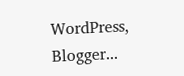WordPress, Blogger...